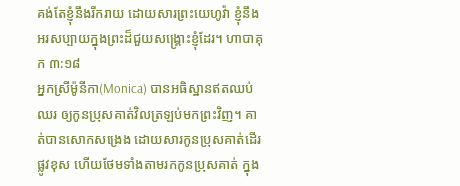គង់តែខ្ញុំនឹងរីករាយ ដោយសារព្រះយេហូវ៉ា ខ្ញុំនឹងអរសប្បាយក្នុងព្រះដ៏ជួយសង្គ្រោះខ្ញុំដែរ។ ហាបាគុក ៣:១៨
អ្នកស្រីម៉ូនីកា(Monica) បានអធិស្ឋានឥតឈប់ឈរ ឲ្យកូនប្រុសគាត់វិលត្រឡប់មកព្រះវិញ។ គាត់បានសោកសង្រេង ដោយសារកូនប្រុសគាត់ដើរផ្លូវខុស ហើយថែមទាំងតាមរកកូនប្រុសគាត់ ក្នុង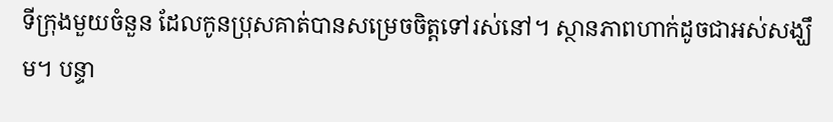ទីក្រុងមួយចំនួន ដែលកូនប្រុសគាត់បានសម្រេចចិត្តទៅរស់នៅ។ ស្ថានភាពហាក់ដូចជាអស់សង្ឃឹម។ បន្ទា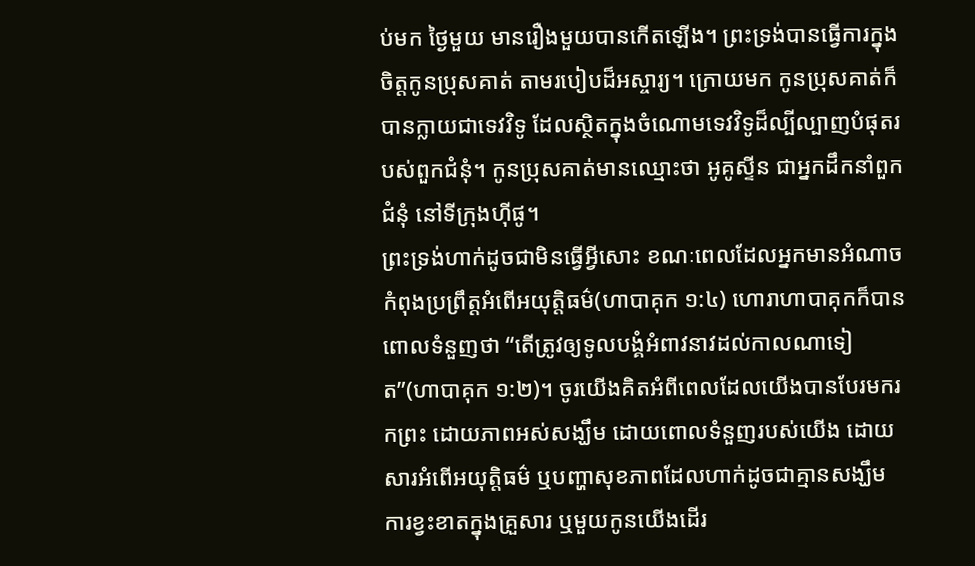ប់មក ថ្ងៃមួយ មានរឿងមួយបានកើតឡើង។ ព្រះទ្រង់បានធ្វើការក្នុងចិត្តកូនប្រុសគាត់ តាមរបៀបដ៏អស្ចារ្យ។ ក្រោយមក កូនប្រុសគាត់ក៏បានក្លាយជាទេវវិទូ ដែលស្ថិតក្នុងចំណោមទេវវិទូដ៏ល្បីល្បាញបំផុតរបស់ពួកជំនុំ។ កូនប្រុសគាត់មានឈ្មោះថា អូគូស្ទីន ជាអ្នកដឹកនាំពួកជំនុំ នៅទីក្រុងហ៊ីផូ។
ព្រះទ្រង់ហាក់ដូចជាមិនធ្វើអ្វីសោះ ខណៈពេលដែលអ្នកមានអំណាចកំពុងប្រព្រឹត្តអំពើអយុត្តិធម៌(ហាបាគុក ១:៤) ហោរាហាបាគុកក៏បានពោលទំនួញថា “តើត្រូវឲ្យទូលបង្គំអំពាវនាវដល់កាលណាទៀត”(ហាបាគុក ១:២)។ ចូរយើងគិតអំពីពេលដែលយើងបានបែរមករកព្រះ ដោយភាពអស់សង្ឃឹម ដោយពោលទំនួញរបស់យើង ដោយសារអំពើអយុត្តិធម៌ ឬបញ្ហាសុខភាពដែលហាក់ដូចជាគ្មានសង្ឃឹម ការខ្វះខាតក្នុងគ្រួសារ ឬមួយកូនយើងដើរ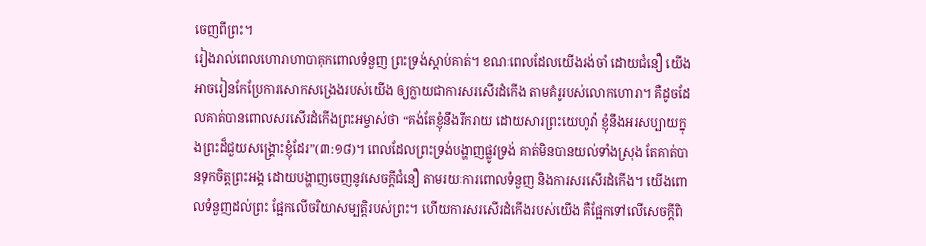ចេញពីព្រះ។
រៀងរាល់ពេលហោរាហាបាគុកពោលទំនួញ ព្រះទ្រង់ស្តាប់គាត់។ ខណៈពេលដែលយើងរង់ចាំ ដោយជំនឿ យើងអាចរៀនកែប្រែការសោកសង្រេងរបស់យើង ឲ្យក្លាយជាការសរសើរដំកើង តាមគំរូរបស់លោកហោរា។ គឺដូចដែលគាត់បានពោលសរសើរដំកើងព្រះអម្ចាស់ថា “គង់តែខ្ញុំនឹងរីករាយ ដោយសារព្រះយេហូវ៉ា ខ្ញុំនឹងអរសប្បាយក្នុងព្រះដ៏ជួយសង្គ្រោះខ្ញុំដែរ”(៣:១៨)។ ពេលដែលព្រះទ្រង់បង្ហាញផ្លូវទ្រង់ គាត់មិនបានយល់ទាំងស្រុង តែគាត់បានទុកចិត្តព្រះអង្គ ដោយបង្ហាញចេញនូវសេចក្តីជំនឿ តាមរយៈការពោលទំនួញ និងការសរសើរដំកើង។ យើងពោលទំនួញដល់ព្រះ ផ្អែកលើចរិយាសម្បត្តិរបស់ព្រះ។ ហើយការសរសើរដំកើងរបស់យើង គឺផ្អែកទៅលើសេចក្តីពិ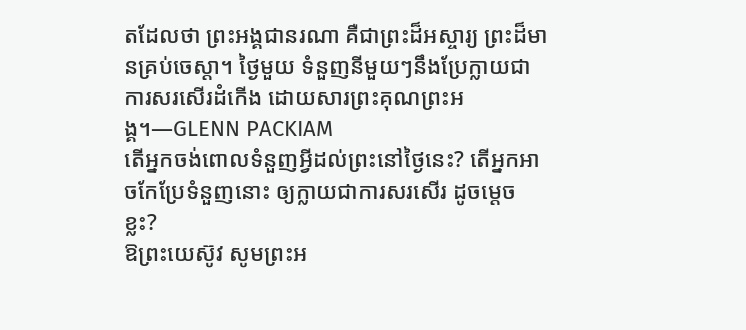តដែលថា ព្រះអង្គជានរណា គឺជាព្រះដ៏អស្ចារ្យ ព្រះដ៏មានគ្រប់ចេស្ដា។ ថ្ងៃមួយ ទំនួញនីមួយៗនឹងប្រែក្លាយជាការសរសើរដំកើង ដោយសារព្រះគុណព្រះអង្គ។—GLENN PACKIAM
តើអ្នកចង់ពោលទំនួញអ្វីដល់ព្រះនៅថ្ងៃនេះ? តើអ្នកអាចកែប្រែទំនួញនោះ ឲ្យក្លាយជាការសរសើរ ដូចម្តេចខ្លះ?
ឱព្រះយេស៊ូវ សូមព្រះអ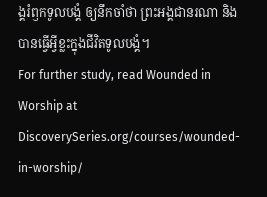ង្គរំឭកទូលបង្គំ ឲ្យនឹកចាំថា ព្រះអង្គជានរណា និងបានធ្វើអ្វីខ្លះក្នុងជីវិតទូលបង្គំ។
For further study, read Wounded in Worship at DiscoverySeries.org/courses/wounded-in-worship/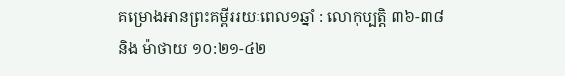គម្រោងអានព្រះគម្ពីររយៈពេល១ឆ្នាំ : លោកុប្បត្តិ ៣៦-៣៨ និង ម៉ាថាយ ១០:២១-៤២